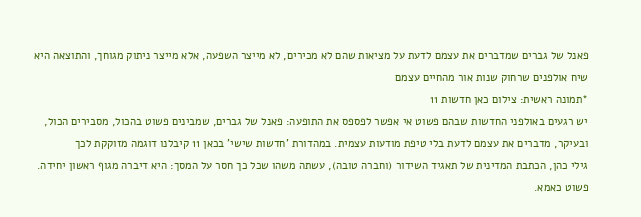פאנל של גברים שמדברים את עצמם לדעת על מציאות שהם לא מכירים, לא מייצר השפעה, אלא מייצר ניתוק מגוחך, והתוצאה היא שיח אולפנים שרחוק שנות אור מהחיים עצמם
*תמונה ראשית: צילום כאן חדשות 11
יש רגעים באולפני החדשות שבהם פשוט אי אפשר לפספס את התופעה: פאנל של גברים, שמבינים פשוט בהכול, מסבירים הכול, ובעיקר, מדברים את עצמם לדעת בלי טיפת מודעות עצמית. במהדורת 'חדשות שישי' בכאן 11 קיבלנו דוגמה מזוקקת לכך
גילי כהן, הכתבת המדינית של תאגיד השידור (וחברה טובה), עשתה משהו שכל כך חסר על המסך: היא דיברה מגוף ראשון יחידה. פשוט כאמא.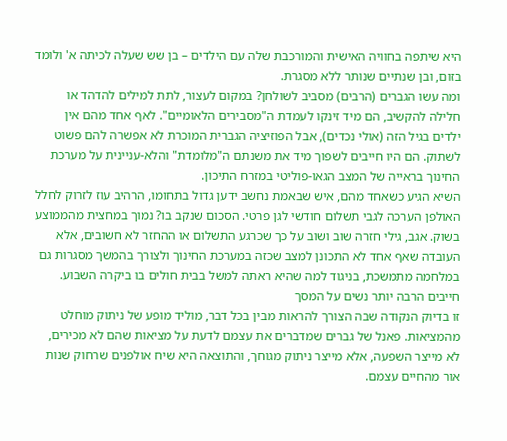היא שיתפה בחוויה האישית והמורכבת שלה עם הילדים – בן שש שעלה לכיתה א' ולומד בזום, ובן שנתיים שנותר ללא מסגרת.
ומה עשו הגברים (הרבים) מסביב לשולחן? במקום לעצור, לתת למילים להדהד או חלילה להקשיב, הם מיד זינקו לעמדת ה"מסבירים הלאומיים". לאף אחד מהם אין ילדים בגיל הזה (אולי נכדים), אבל הפוזיציה הגברית המוכרת לא אפשרה להם פשוט לשתוק. הם היו חייבים לשפוך מיד את משנתם ה"מלומדת" והלא-עניינית על מערכת החינוך בראייה של המצב הגאו-פוליטי במזרח התיכון.
השיא הגיע כשאחד מהם, איש שבאמת נחשב ידען גדול בתחומו, הרהיב עוז לזרוק לחלל האולפן הערכה לגבי תשלום חודשי לגן פרטי. הסכום שנקב בו? נמוך במחצית מהממוצע בשוק. אגב, גילי חזרה שוב ושוב על כך שכרגע התשלום או ההחזר לא חשובים, אלא העובדה שאף אחד לא התכונן למצב שכזה במערכת החינוך ולצורך בהמשך מסגרות גם במלחמה מתמשכת, בניגוד למה שהיא ראתה למשל בבית חולים בו ביקרה השבוע.
חייבים הרבה יותר נשים על המסך
זו בדיוק הנקודה שבה הצורך להראות מבין בכל דבר, מוליד מופע של ניתוק מוחלט מהמציאות. פאנל של גברים שמדברים את עצמם לדעת על מציאות שהם לא מכירים, לא מייצר השפעה, אלא מייצר ניתוק מגוחך, והתוצאה היא שיח אולפנים שרחוק שנות אור מהחיים עצמם.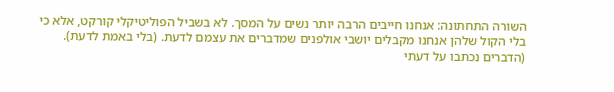השורה התחתונה: אנחנו חייבים הרבה יותר נשים על המסך. לא בשביל הפוליטיקלי קורקט, אלא כי בלי הקול שלהן אנחנו מקבלים יושבי אולפנים שמדברים את עצמם לדעת. (בלי באמת לדעת).
(הדברים נכתבו על דעתי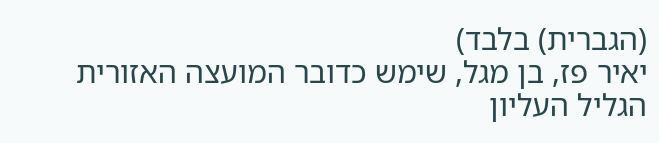(הגברית) בלבד)
יאיר פז, בן מגל, שימש כדובר המועצה האזורית הגליל העליון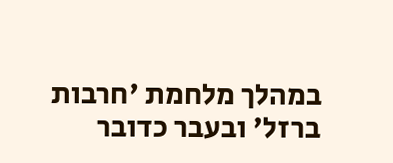במהלך מלחמת 'חרבות ברזל' ובעבר כדובר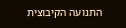התנועה הקיבוצית